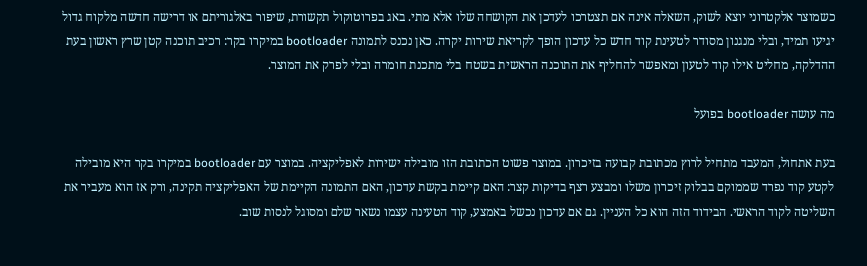כשמוצר אלקטרוני יוצא לשוק, השאלה אינה אם תצטרכו לעדכן את הקושחה שלו אלא מתי. באג בפרוטוקול תקשורת, שיפור באלגוריתם או דרישה חדשה מלקוח גדול יגיעו תמיד, ובלי מנגנון מסודר לטעינת קוד חדש כל עדכון הופך לקריאת שירות יקרה. כאן נכנס לתמונה bootloader במיקרו בקר: רכיב תוכנה קטן שרץ ראשון בעת ההדלקה, מחליט אילו קוד לטעון ומאפשר להחליף את התוכנה הראשית בשטח בלי מתכנת חומרה ובלי לפרק את המוצר.

מה עושה bootloader בפועל

בעת אתחול, המעבד מתחיל לרוץ מכתובת קבועה בזיכרון. במוצר פשוט הכתובת הזו מובילה ישירות לאפליקציה. במוצר עם bootloader במיקרו בקר היא מובילה לקטע קוד נפרד שממוקם בבלוק זיכרון משלו ומבצע רצף בדיקות קצר: האם קיימת בקשת עדכון, האם התמונה הקיימת של האפליקציה תקינה, ורק אז הוא מעביר את השליטה לקוד הראשי. הבידוד הזה הוא כל העניין. גם אם עדכון נכשל באמצע, קוד הטעינה עצמו נשאר שלם ומסוגל לנסות שוב.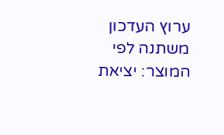ערוץ העדכון משתנה לפי המוצר: יציאת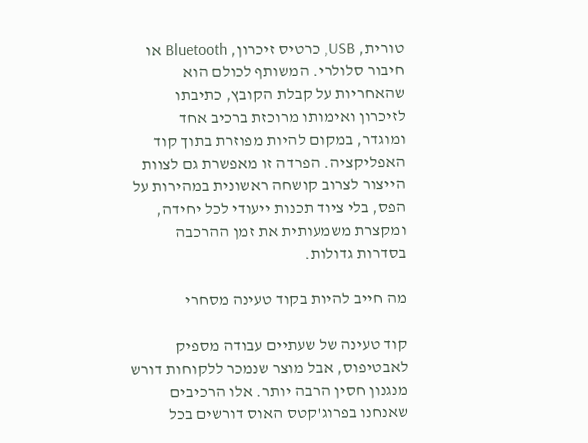טורית, USB, כרטיס זיכרון, Bluetooth או חיבור סלולרי. המשותף לכולם הוא שהאחריות על קבלת הקובץ, כתיבתו לזיכרון ואימותו מרוכזת ברכיב אחד ומוגדר, במקום להיות מפוזרת בתוך קוד האפליקציה. הפרדה זו מאפשרת גם לצוות הייצור לצרוב קושחה ראשונית במהירות על הפס, בלי ציוד תכנות ייעודי לכל יחידה, ומקצרת משמעותית את זמן ההרכבה בסדרות גדולות.

מה חייב להיות בקוד טעינה מסחרי

קוד טעינה של שעתיים עבודה מספיק לאבטיפוס, אבל מוצר שנמכר ללקוחות דורש מנגנון חסין הרבה יותר. אלו הרכיבים שאנחנו בפרוג'קטס האוס דורשים בכל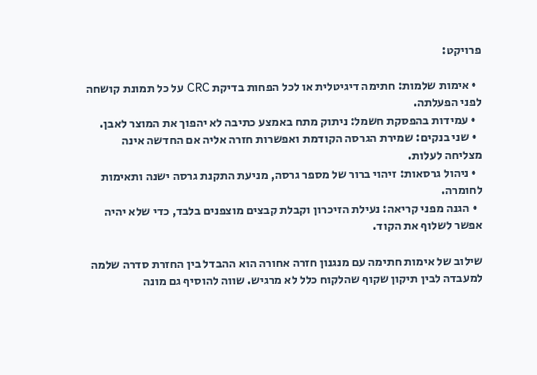פרויקט:

  • אימות שלמות: חתימה דיגיטלית או לכל הפחות בדיקת CRC על כל תמונת קושחה לפני הפעלתה.
  • עמידות בהפסקת חשמל: ניתוק מתח באמצע כתיבה לא יהפוך את המוצר לאבן.
  • שני בנקים: שמירת הגרסה הקודמת ואפשרות חזרה אליה אם החדשה אינה מצליחה לעלות.
  • ניהול גרסאות: זיהוי ברור של מספר גרסה, מניעת התקנת גרסה ישנה ותאימות לחומרה.
  • הגנה מפני קריאה: נעילת הזיכרון וקבלת קבצים מוצפנים בלבד, כדי שלא יהיה אפשר לשלוף את הקוד.

שילוב של אימות חתימה עם מנגנון חזרה אחורה הוא ההבדל בין החזרת סדרה שלמה למעבדה לבין תיקון שקוף שהלקוח כלל לא מרגיש. שווה להוסיף גם מונה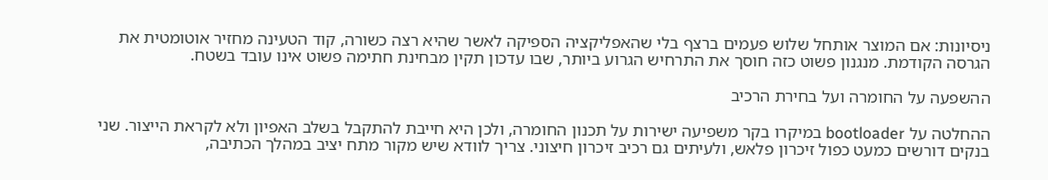ניסיונות: אם המוצר אותחל שלוש פעמים ברצף בלי שהאפליקציה הספיקה לאשר שהיא רצה כשורה, קוד הטעינה מחזיר אוטומטית את הגרסה הקודמת. מנגנון פשוט כזה חוסך את התרחיש הגרוע ביותר, שבו עדכון תקין מבחינת חתימה פשוט אינו עובד בשטח.

ההשפעה על החומרה ועל בחירת הרכיב

ההחלטה על bootloader במיקרו בקר משפיעה ישירות על תכנון החומרה, ולכן היא חייבת להתקבל בשלב האפיון ולא לקראת הייצור. שני בנקים דורשים כמעט כפול זיכרון פלאש, ולעיתים גם רכיב זיכרון חיצוני. צריך לוודא שיש מקור מתח יציב במהלך הכתיבה,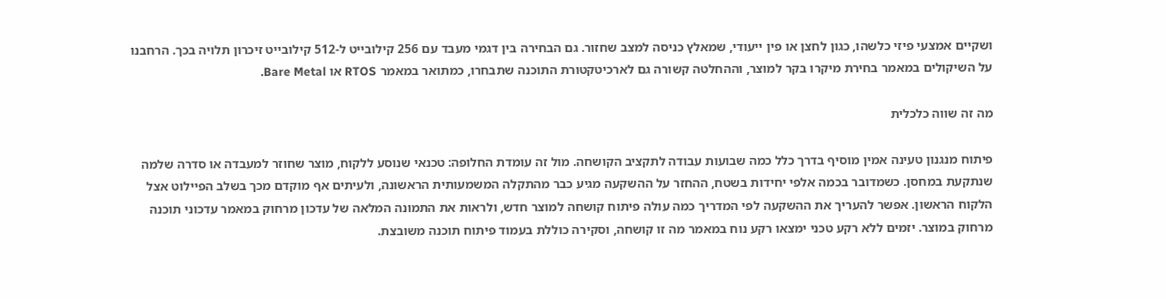ושקיים אמצעי פיזי כלשהו, כגון לחצן או פין ייעודי, שמאלץ כניסה למצב שחזור. גם הבחירה בין דגמי מעבד עם 256 קילובייט ל‑512 קילובייט זיכרון תלויה בכך. הרחבנו על השיקולים במאמר בחירת מיקרו בקר למוצר, וההחלטה קשורה גם לארכיטקטורת התוכנה שתבחרו, כמתואר במאמר RTOS או Bare Metal.

מה זה שווה כלכלית

פיתוח מנגנון טעינה אמין מוסיף בדרך כלל כמה שבועות עבודה לתקציב הקושחה. מול זה עומדת החלופה: טכנאי שנוסע ללקוח, מוצר שחוזר למעבדה או סדרה שלמה שנתקעת במחסן. כשמדובר בכמה אלפי יחידות בשטח, ההחזר על ההשקעה מגיע כבר מהתקלה המשמעותית הראשונה, ולעיתים אף מוקדם מכך בשלב הפיילוט אצל הלקוח הראשון. אפשר להעריך את ההשקעה לפי המדריך כמה עולה פיתוח קושחה למוצר חדש, ולראות את התמונה המלאה של עדכון מרחוק במאמר עדכוני תוכנה מרחוק במוצר. יזמים ללא רקע טכני ימצאו רקע נוח במאמר מה זו קושחה, וסקירה כוללת בעמוד פיתוח תוכנה משובצת.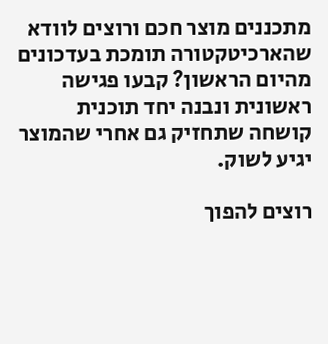מתכננים מוצר חכם ורוצים לוודא שהארכיטקטורה תומכת בעדכונים מהיום הראשון? קבעו פגישה ראשונית ונבנה יחד תוכנית קושחה שתחזיק גם אחרי שהמוצר יגיע לשוק.

רוצים להפוך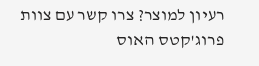רעיון למוצר? צרו קשר עם צוות פרוג'קטס האוס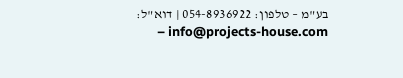בע"מ – טלפון: 054-8936922 | דוא"ל: info@projects-house.com –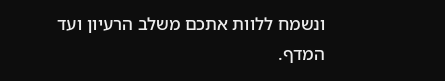ונשמח ללוות אתכם משלב הרעיון ועד המדף.